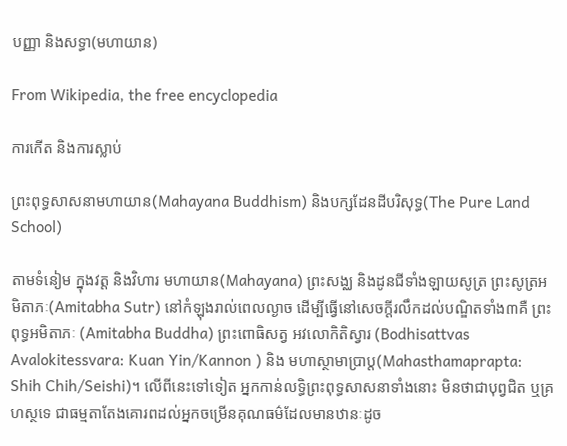បញ្ញា និងសទ្ធា(មហាយាន)

From Wikipedia, the free encyclopedia

ការកើត និងការស្លាប់

ព្រះពុទ្ធសាសនាមហាយាន(Mahayana Buddhism) និងបក្សដែនដីបរិសុទ្ធ(The Pure Land School)

តាមទំនៀម ក្នុងវត្ត និងវិហារ មហាយាន(Mahayana) ព្រះសង្ឈ និងដូនជីទាំងឡាយសូត្រ ព្រះសូត្រអមិតាភៈ(Amitabha Sutr) នៅកំឡុងរាល់ពេលល្ងាច ដើម្បីធ្វើនៅសេចក្តីរលឹកដល់បណ្ឌិតទាំង៣គឺ ព្រះពុទ្ធអមិតាភៈ (Amitabha Buddha) ព្រះពោធិសត្វ អវលោកិតិស្វារ (Bodhisattvas Avalokitessvara: Kuan Yin/Kannon ) និង មហាស្ថាមាប្រាប្ត(Mahasthamaprapta: Shih Chih/Seishi)។ លើពីនេះទៅទៀត អ្នកកាន់លទ្ធិព្រះពុទ្ធសាសនាទាំងនោះ មិនថាជាបុព្វជិត ឬគ្រហស្ថទេ ជាធម្មតាតែងគោរពដល់អ្នកចម្រើនគុណធម៌ដែលមានឋានៈដូច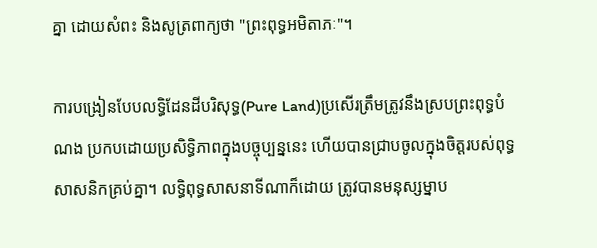គ្នា ដោយសំពះ និងសូត្រពាក្យថា "ព្រះពុទ្ធអមិតាភៈ"។

ការបង្រៀនបែបលទ្ធិដែនដីបរិសុទ្ធ(Pure Land)ប្រសើរត្រឹមត្រូវនឹងស្របព្រះពុទ្ធបំណង ប្រកបដោយប្រសិទ្ធិភាពក្នុងបច្ចុប្បន្ននេះ ហើយបានជ្រាបចូលក្នុងចិត្តរបស់ពុទ្ធសាសនិកគ្រប់គ្នា។ លទ្ធិពុទ្ធសាសនាទីណាក៏ដោយ ត្រូវបានមនុស្សម្នាប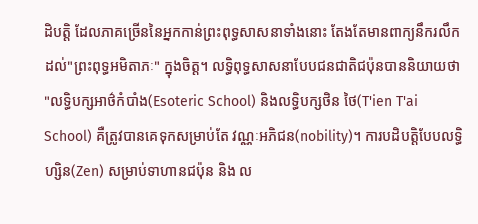ដិបត្តិ ដែលភាគច្រើននៃអ្នកកាន់ព្រះពុទ្ធសាសនាទាំងនោះ តែងតែមានពាក្យនឹករលឹកដល់"ព្រះពុទ្ធអមិតាភៈ" ក្នុងចិត្ត។ លទ្ធិពុទ្ធសាសនាបែបជនជាតិជប៉ុនបាននិយាយថា "លទ្ធិបក្សអាថ៌កំបាំង(Esoteric School) និងលទ្ធិបក្សថិន ថៃ(T'ien T'ai School) គឺត្រូវបានគេទុកសម្រាប់តែ វណ្ណៈអភិជន(nobility)។ ការបដិបត្តិបែបលទ្ធិហ្សិន(Zen) សម្រាប់ទាហានជប៉ុន និង ល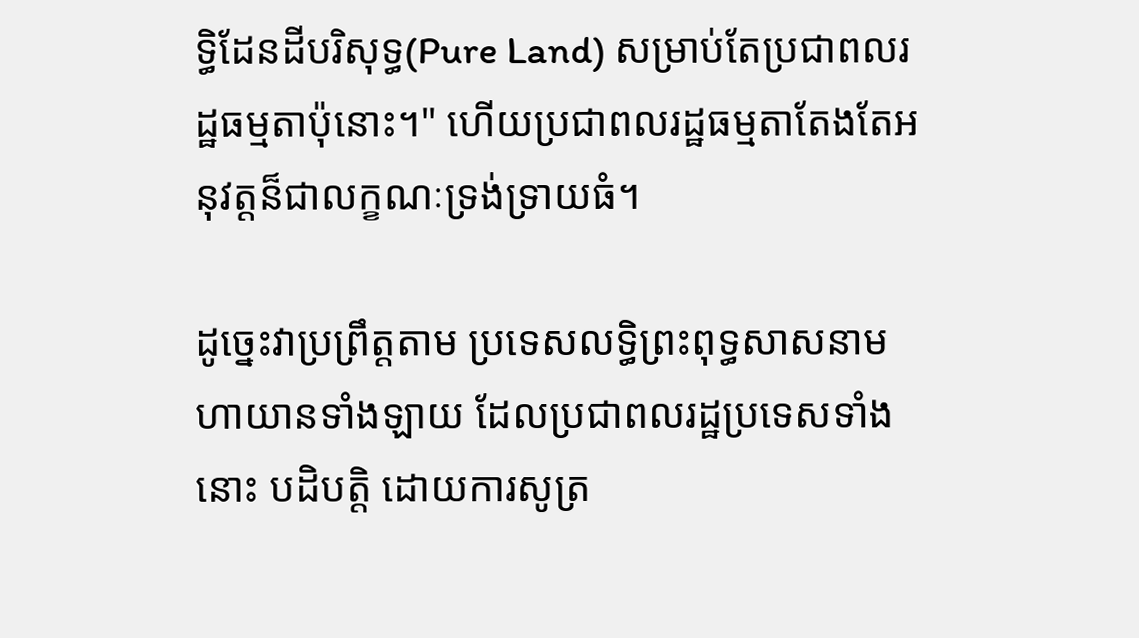ទ្ធិដែនដីបរិសុទ្ធ(Pure Land) សម្រាប់តែប្រជាពលរដ្ឋធម្មតាប៉ុនោះ។" ហើយប្រជាពលរដ្ឋធម្មតាតែងតែអនុវត្តន៏ជាលក្ខណៈទ្រង់ទ្រាយធំ។

ដូច្នេះវាប្រព្រឹត្តតាម ប្រទេសលទ្ធិព្រះពុទ្ធសាសនាមហាយានទាំងឡាយ ដែលប្រជាពលរដ្ឋប្រទេសទាំងនោះ បដិបត្តិ ដោយការសូត្រ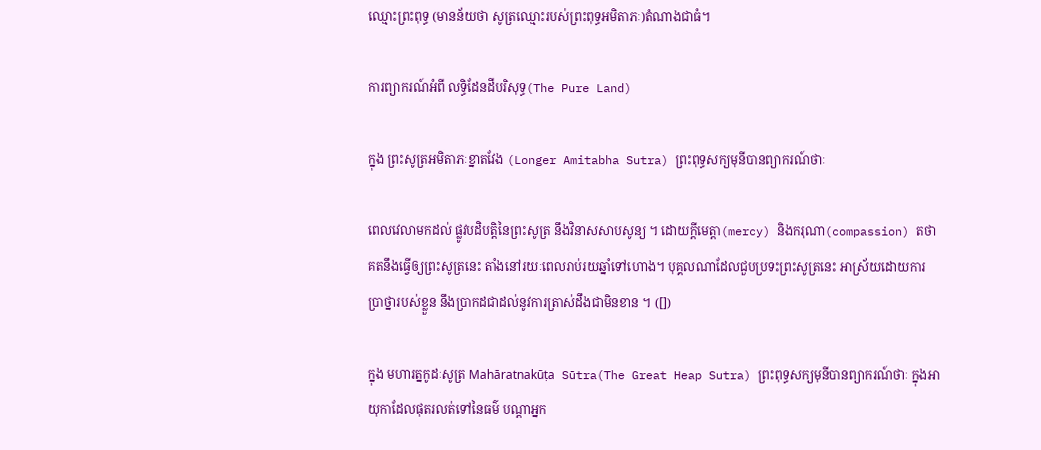ឈ្មោះព្រះពុទ្ធ (មានន័យថា សូត្រឈ្មោះរបស់ព្រះពុទ្ធអមិតាភៈ)តំណាងជាធំ។

ការព្យាករណ៍អំពី លទ្ធិដែនដីបរិសុទ្ធ(The Pure Land)

ក្នុង ព្រះសូត្រអមិតាភៈខ្នាតវែង (Longer Amitabha Sutra) ព្រះពុទ្ធសក្យមុនីបានព្យាករណ៍ថាៈ

ពេលវេលាមកដល់ ផ្លូវបដិបត្តិនៃព្រះសូត្រ នឹងវិនាសសាបសូន្យ ។ ដោយក្តីមេត្តា(mercy) និងករុណា(compassion) តថាគតនឹងធ្វើឲ្យព្រះសូត្រនេះ តាំងនៅរយៈពេលរាប់រយឆ្នាំទៅហោង។ បុគ្គលណាដែលជួបប្រទះព្រះសូត្រនេះ អាស្រ័យដោយការប្រាថ្នារបស់ខ្លួន នឹងប្រាកដជាដល់នូវការត្រាស់ដឹងជាមិនខាន ។ ([])

ក្នុង មហារត្នកូដៈសូត្រ Mahāratnakūṭa Sūtra(The Great Heap Sutra) ព្រះពុទ្ធសក្យមុនីបានព្យាករណ៍ថាៈ ក្នុងអាយុកាដែលផុតរលត់ទៅនៃធម៌ បណ្តាអ្នក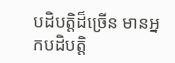បដិបត្តិដ៏ច្រើន មានអ្នកបដិបត្តិ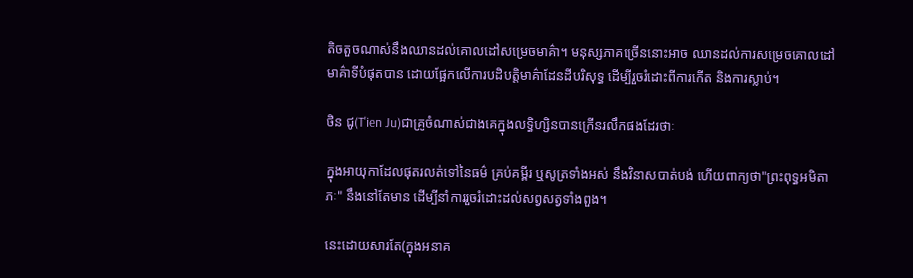តិចតួចណាស់នឹងឈានដល់គោលដៅសម្រេចមាគ៌ា។ មនុស្សភាគច្រើននោះអាច ឈានដល់ការសម្រេចគោលដៅមាគ៌ាទីបំផុតបាន ដោយផ្អែកលើការបដិបត្តិមាគ៌ាដែនដីបរិសុទ្ធ ដើម្បីរួចរំដោះពីការកើត និងការស្លាប់។

ថិន ជូ(T'ien Ju)ជាគ្រូចំណាស់ជាងគេក្នុងលទ្ធិហ្សិនបានក្រើនរលឹកផងដែរថាៈ

ក្នុងអាយុកាដែលផុតរលត់ទៅនៃធម៌ គ្រប់គម្ពីរ ឬសូត្រទាំងអស់ នឹងវិនាសបាត់បង់ ហើយពាក្យថា"ព្រះពុទ្ធអមិតាភៈ" នឹងនៅតែមាន ដើម្បីនាំការរួចរំដោះដល់សព្វសត្វទាំងពួង។

នេះដោយសារតែ(ក្នុងអនាគ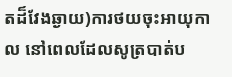តដ៏វែងឆ្ងាយ)ការថយចុះអាយុកាល នៅពេលដែលសូត្របាត់ប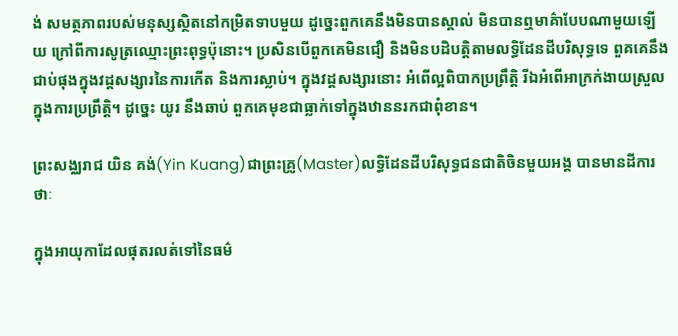ង់ សមត្ថភាពរបស់មនុស្សស្ថិតនៅកម្រិតទាបមួយ ដូច្នេះពួកគេនឹងមិនបានស្គាល់ មិនបានឮមាគ៌ាបែបណាមួយឡើយ ក្រៅពីការសូត្រឈ្មោះព្រះពុទ្ធប៉ុនោះ។ ប្រសិនបើពួកគេមិនជឿ និងមិនបដិបត្តិតាមលទ្ធិដែនដីបរិសុទ្ធទេ ពួគគេនឹងជាប់ផុងក្នុងវដ្តសង្សារនៃការកើត និងការស្លាប់។ ក្នុងវដ្តសង្សារនោះ អំពើល្អពិបាកប្រព្រឹត្តិ រីឯអំពើអាក្រក់ងាយស្រួលក្នុងការប្រព្រឹត្តិ។ ដូច្នេះ យូរ នឹងឆាប់ ពួកគេមុខជាធ្លាក់ទៅក្នុងឋាននរកជាពុំខាន។

ព្រះសង្ឈរាជ យិន គង់(Yin Kuang)ជាព្រះគ្រូ(Master)លទ្ធិដែនដីបរិសុទ្ធជនជាតិចិនមួយអង្គ បានមានដីការថាៈ

ក្នុងអាយុកាដែលផុតរលត់ទៅនៃធម៌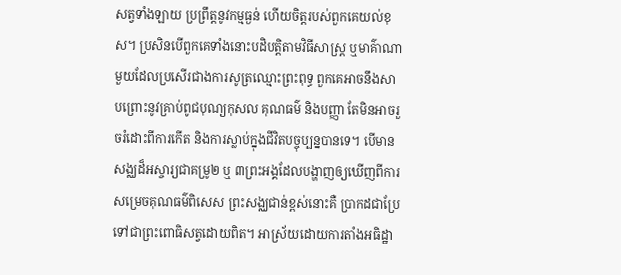សត្វទាំងឡាយ ប្រព្រឹត្តនូវកម្មធ្ងន់ ហើយចិត្តរបស់ពួកគេយល់ខុស។ ប្រសិនបើពួកគេទាំងនោះបដិបត្តិតាមវិធីសាស្រ្ត ឬមាគ៌ាណាមួយដែលប្រសើរជាងការសូត្រឈ្មោះព្រះពុទ្ធ ពួកគេអាចនឹងសាបព្រោះនូវគ្រាប់ពូជបុណ្យកុសល គុណធម៌ និងបញ្ញា តែមិនអាចរួចរំដោះពីការកើត និងការស្លាប់ក្នុងជីវិតបច្ចុប្បន្នបានទេ។ បើមានសង្ឈដ៏អស្ចារ្យជាគម្រូ២ ឬ ៣ព្រះអង្គដែលបង្ហាញឲ្យឃើញពីការសម្រេចគុណធម៌ពិសេស ព្រះសង្ឈជាន់ខ្ពស់នោះគឺ ប្រាកដជាប្រែទៅជាព្រះពោធិសត្វដោយពិត។ អាស្រ័យដោយការតាំងអធិដ្ឋា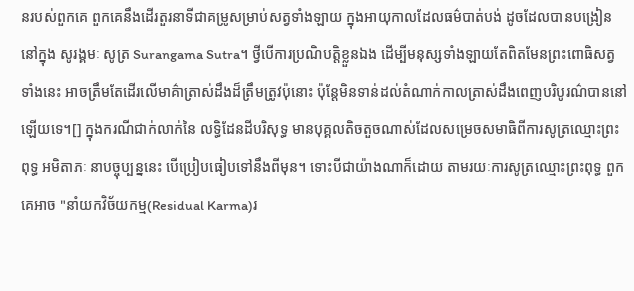នរបស់ពួកគេ ពួកគេនឹងដើរតួរនាទីជាគម្រូសម្រាប់សត្វទាំងឡាយ ក្នុងអាយុកាលដែលធម៌បាត់បង់ ដូចដែលបានបង្រៀននៅក្នុង សូរង្គមៈ សូត្រ Surangama Sutra។ ថ្វីបើការប្រណិបត្តិខ្លួនឯង ដើម្បីមនុស្សទាំងឡាយតែពិតមែនព្រះពោធិសត្វទាំងនេះ អាចត្រឹមតែដើរលើមាគ៌ាត្រាស់ដឹងដ៏ត្រឹមត្រូវប៉ុនោះ ប៉ុន្តែមិនទាន់ដល់តំណាក់កាលត្រាស់ដឹងពេញបរិបូរណ៌បាននៅឡើយទេ។[] ក្នុងករណីជាក់លាក់នៃ លទ្ធិដែនដីបរិសុទ្ធ មានបុគ្គលតិចតួចណាស់ដែលសម្រេចសមាធិពីការសូត្រឈ្មោះព្រះពុទ្ធ អមិតាភៈ នាបច្ចុប្បន្ននេះ បើប្រៀបធៀបទៅនឹងពីមុន។ ទោះបីជាយ៉ាងណាក៏ដោយ តាមរយៈការសូត្រឈ្មោះព្រះពុទ្ធ ពួកគេអាច "នាំយកវិច័យកម្ម(Residual Karma)រ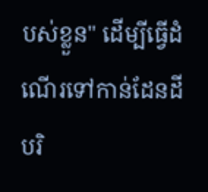បស់ខ្លួន" ដើម្បីធ្វើដំណើរទៅកាន់ដែនដីបរិ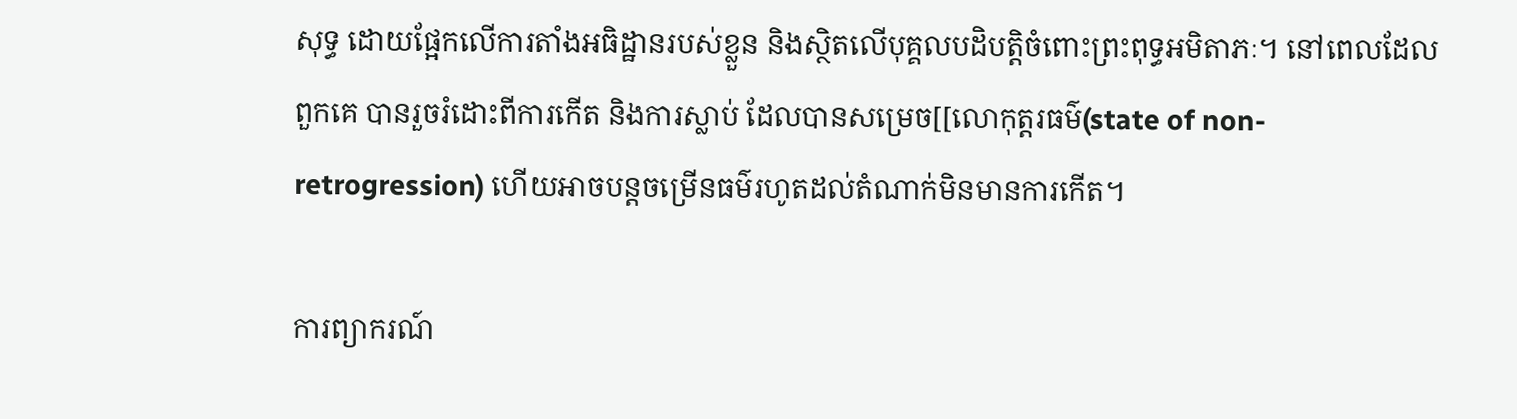សុទ្ធ ដោយផ្អែកលើការតាំងអធិដ្ឋានរបស់ខ្លួន និងស្ថិតលើបុគ្គលបដិបត្តិចំពោះព្រះពុទ្ធអមិតាភៈ។ នៅពេលដែលពួកគេ បានរួចរំដោះពីការកើត និងការស្លាប់ ដែលបានសម្រេច[[លោកុត្តរធម៌(state of non-retrogression) ហើយអាចបន្តចម្រើនធម៌រហូតដល់តំណាក់មិនមានការកើត។

ការព្យាករណ៍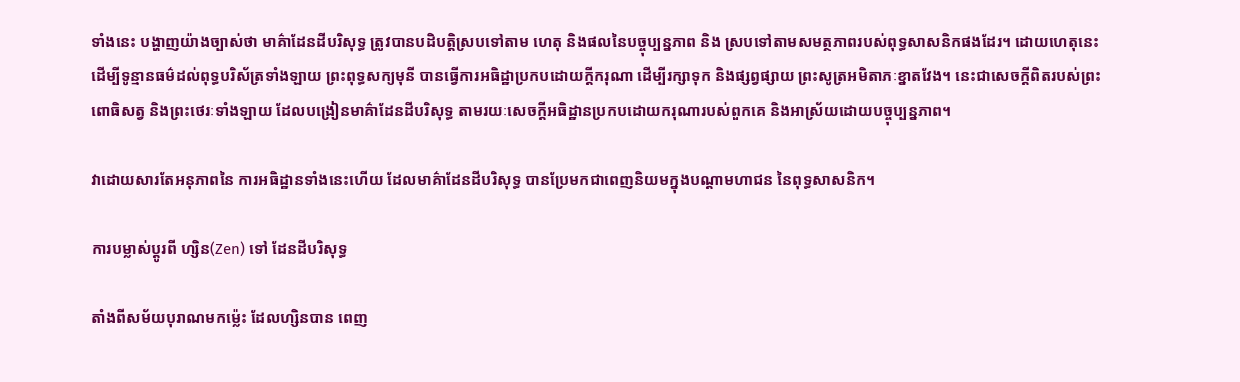ទាំងនេះ បង្ហាញយ៉ាងច្បាស់ថា មាគ៌ាដែនដីបរិសុទ្ធ ត្រូវបានបដិបត្តិស្របទៅតាម ហេតុ និងផលនៃបច្ចុប្បន្នភាព និង ស្របទៅតាមសមត្ថភាពរបស់ពុទ្ធសាសនិកផងដែរ។ ដោយហេតុនេះ ដើម្បីទូន្មានធម៌ដល់ពុទ្ធបរិស័ត្រទាំងឡាយ ព្រះពុទ្ធសក្យមុនី បានធ្វើការអធិដ្ឋាប្រកបដោយក្តីករុណា ដើម្បីរក្សាទុក និងផ្សព្វផ្សាយ ព្រះសូត្រអមិតាភៈខ្នាតវែង។ នេះជាសេចក្តីពិតរបស់ព្រះពោធិសត្វ និងព្រះថេរៈទាំងឡាយ ដែលបង្រៀនមាគ៌ាដែនដីបរិសុទ្ធ តាមរយៈសេចក្តីអធិដ្ឋានប្រកបដោយករុណារបស់ពួកគេ និងអាស្រ័យដោយបច្ចុប្បន្នភាព។

វាដោយសារតែអនុភាពនៃ ការអធិដ្ឋានទាំងនេះហើយ ដែលមាគ៌ាដែនដីបរិសុទ្ធ បានប្រែមកជាពេញនិយមក្នុងបណ្តាមហាជន នៃពុទ្ធសាសនិក។

ការបម្លាស់ប្តូរពី ហ្សិន(Zen) ទៅ ដែនដីបរិសុទ្ធ

តាំងពីសម័យបុរាណមកម៉្លេះ ដែលហ្សិនបាន ពេញ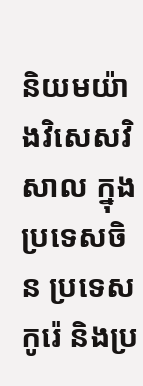និយមយ៉ាងវិសេសវិសាល ក្នុងប្រទេសចិន ប្រទេសកូរ៉េ និងប្រ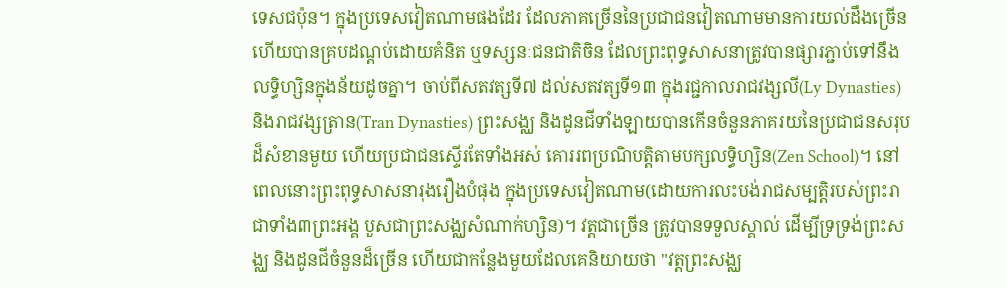ទេសជប៉ុន។ ក្នុងប្រទេសវៀតណាមផងដែរ ដែលភាគច្រើននៃប្រជាជនវៀតណាមមានការយល់ដឹងច្រើន ហើយបានគ្របដណ្តប់ដោយគំនិត ឬទស្សនៈជនជាតិចិន ដែលព្រះពុទ្ធសាសនាត្រូវបានផ្សារភ្ជាប់ទៅនឹងលទ្ធិហ្សិនក្នុងន័យដូចគ្នា។ ចាប់ពីសតវត្សទី៧ ដល់សតវត្សទី១៣ ក្នុងរជ្ជកាលរាជវង្សលី(Ly Dynasties) និងរាជវង្សត្រាន(Tran Dynasties) ព្រះសង្ឈ និងដូនជីទាំងឡាយបានកើនចំនួនភាគរយនៃប្រជាជនសរុបដ៏សំខានមួយ ហើយប្រជាជនស្ទើរតែទាំងអស់ គោររពប្រណិបត្តិតាមបក្សលទ្ធិហ្សិន(Zen School)។ នៅពេលនោះព្រះពុទ្ធសាសនារុងរឿងបំផុង ក្នុងប្រទេសវៀតណាម(ដោយការលះបង់រាជសម្បត្តិរបស់ព្រះរាជាទាំង៣ព្រះអង្គ បួសជាព្រះសង្ឈសំណាក់ហ្សិន)។ វត្តជាច្រើន ត្រូវបានទទួលស្គាល់ ដើម្បីទ្រទ្រង់ព្រះសង្ឈ និងដូនជីចំនួនដ៏ច្រើន ហើយជាកន្លែងមួយដែលគេនិយាយថា "វត្តព្រះសង្ឈ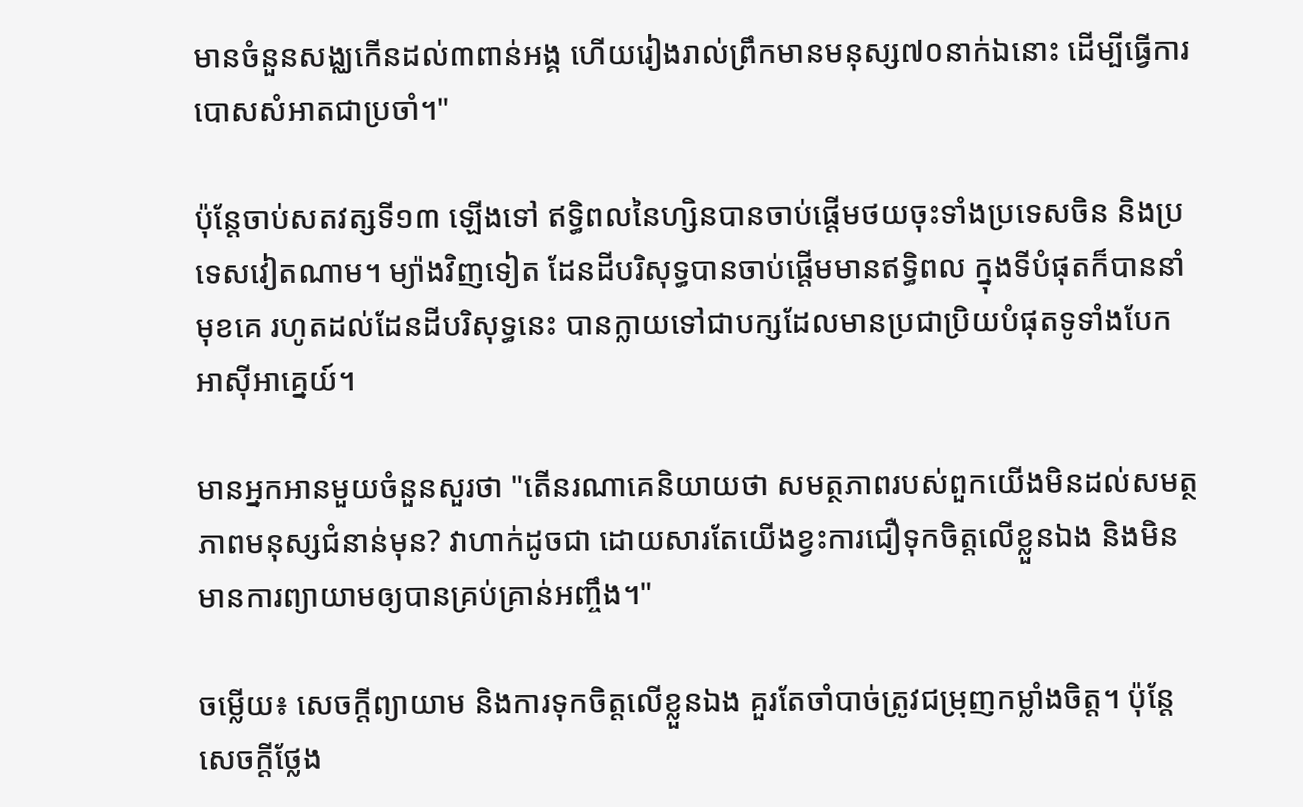មានចំនួនសង្ឈកើនដល់៣ពាន់អង្គ ហើយរៀងរាល់ព្រឹកមានមនុស្ស៧០នាក់ឯនោះ ដើម្បីធ្វើការបោសសំអាតជាប្រចាំ។"

ប៉ុន្តែចាប់សតវត្សទី១៣ ឡើងទៅ ឥទ្ធិពលនៃហ្សិនបានចាប់ផ្តើមថយចុះទាំងប្រទេសចិន និងប្រទេសវៀតណាម។ ម្យ៉ាងវិញទៀត ដែនដីបរិសុទ្ធបានចាប់ផ្តើមមានឥទ្ធិពល ក្នុងទីបំផុតក៏បាននាំមុខគេ រហូតដល់ដែនដីបរិសុទ្ធនេះ បានក្លាយទៅជាបក្សដែលមានប្រជាប្រិយបំផុតទូទាំងបែកអាស៊ីអាគ្នេយ៍។

មានអ្នកអានមួយចំនួនសួរថា "តើនរណាគេនិយាយថា សមត្ថភាពរបស់ពួកយើងមិនដល់សមត្ថភាពមនុស្សជំនាន់មុន? វាហាក់ដូចជា ដោយសារតែយើងខ្វះការជឿទុកចិត្តលើខ្លួនឯង និងមិនមានការព្យាយាមឲ្យបានគ្រប់គ្រាន់អញ្ចឹង។"

ចម្លើយ៖ សេចក្តីព្យាយាម និងការទុកចិត្តលើខ្លួនឯង គួរតែចាំបាច់ត្រូវជម្រុញកម្លាំងចិត្ត។ ប៉ុន្តែសេចក្តីថ្លែង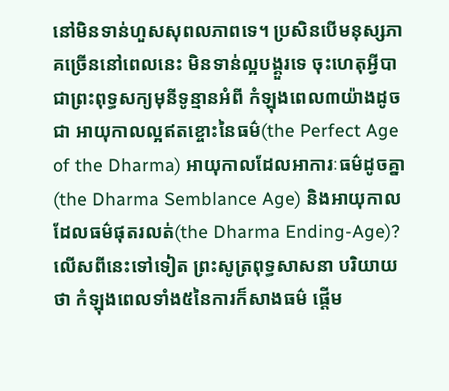នៅមិនទាន់ហួសសុពលភាពទេ។ ប្រសិនបើមនុស្សភាគច្រើននៅពេលនេះ មិនទាន់ល្អបង្គួរទេ ចុះហេតុអ្វីបាជាព្រះពុទ្ធសក្យមុនីទូន្មានអំពី កំឡុងពេល៣យ៉ាងដូចជា អាយុកាលល្អឥតខ្ចោះនៃធម៌(the Perfect Age of the Dharma) អាយុកាលដែលអាការៈធម៌ដូចគ្នា(the Dharma Semblance Age) និងអាយុកាលដែលធម៌ផុតរលត់(the Dharma Ending-Age)? លើសពីនេះទៅទៀត ព្រះសូត្រពុទ្ធសាសនា បរិយាយថា កំឡុងពេលទាំង៥នៃការក៏សាងធម៌ ផ្តើម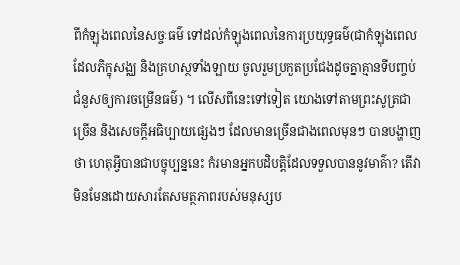ពីកំឡុងពេលនៃសច្ចៈធម៌ ទៅដល់កំឡុងពេលនៃការប្រយុទ្ធធម៌(ជាកំឡុងពេលដែលភិក្ខុសង្ឈ និងគ្រហស្ថទាំងឡាយ ចូលរួមប្រកួតប្រជែងដូចគ្នាគ្មានទីបញ្ចប់ ជំនួសឲ្យការចម្រើនធម៌) ។ លើសពីនេះទៅទៀត យោងទៅតាមព្រះសូត្រជាច្រើន និងសេចក្តីអធិប្បាយផ្សេងៗ ដែលមានច្រើនជាងពេលមុនៗ បានបង្ហាញថា ហេតុអ្វីបានជាបច្ចុប្បន្ននេះ កំរមានអ្នកបដិបត្តិដែលទទួលបាននូវមាគ៌ា? តើវាមិនមែនដោយសារតែសមត្ថភាពរបស់មនុស្សប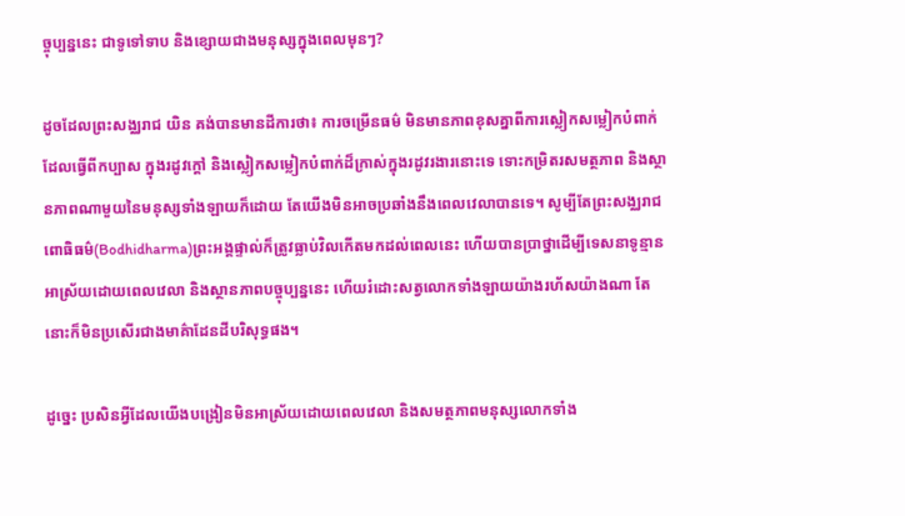ច្ចុប្បន្ននេះ ជាទូទៅទាប និងខ្សោយជាងមនុស្សក្នុងពេលមុនៗ?

ដូចដែលព្រះសង្ឈរាជ យិន គង់បានមានដីការថា៖ ការចម្រើនធម៌ មិនមានភាពខុសគ្នាពីការស្លៀកសម្លៀកបំពាក់ដែលធ្វើពីកប្បាស ក្នុងរដូវក្តៅ និងស្លៀកសម្លៀកបំពាក់ដ៏ក្រាស់ក្នុងរដូវរងារនោះទេ ទោះកម្រិតរសមត្ថភាព និងស្ថានភាពណាមួយនៃមនុស្សទាំងឡាយក៏ដោយ តែយើងមិនអាចប្រឆាំងនឹងពេលវេលាបានទេ។ សូម្បីតែព្រះសង្ឈរាជ ពោធិធម៌(Bodhidharma)ព្រះអង្គផ្ទាល់ក៏ត្រូវធ្លាប់វិលកើតមកដល់ពេលនេះ ហើយបានប្រាថ្នាដើម្បីទេសនាទូន្មាន អាស្រ័យដោយពេលវេលា និងស្ថានភាពបច្ចុប្បន្ននេះ ហើយរំដោះសត្វលោកទាំងឡាយយ៉ាងរហ័សយ៉ាងណា តែនោះក៏មិនប្រសើរជាងមាគ៌ាដែនដីបរិសុទ្ធផង។

ដូច្នេះ ប្រសិនអ្វីដែលយើងបង្រៀនមិនអាស្រ័យដោយពេលវេលា និងសមត្ថភាពមនុស្សលោកទាំង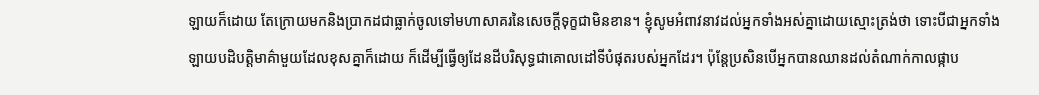ឡាយក៏ដោយ តែក្រោយមកនិងប្រាកដជាធ្លាក់ចូលទៅមហាសាគរនៃសេចក្តីទុក្ខជាមិនខាន។ ខ្ញុំសូមអំពាវនាវដល់អ្នកទាំងអស់គ្នាដោយស្មោះត្រង់ថា ទោះបីជាអ្នកទាំងឡាយបដិបត្តិមាគ៌ាមួយដែលខុសគ្នាក៏ដោយ ក៏ដើម្បីធ្វើឲ្យដែនដីបរិសុទ្ធជាគោលដៅទីបំផុតរបស់អ្នកដែរ។ ប៉ុន្តែប្រសិនបើអ្នកបានឈានដល់តំណាក់កាលផ្កាប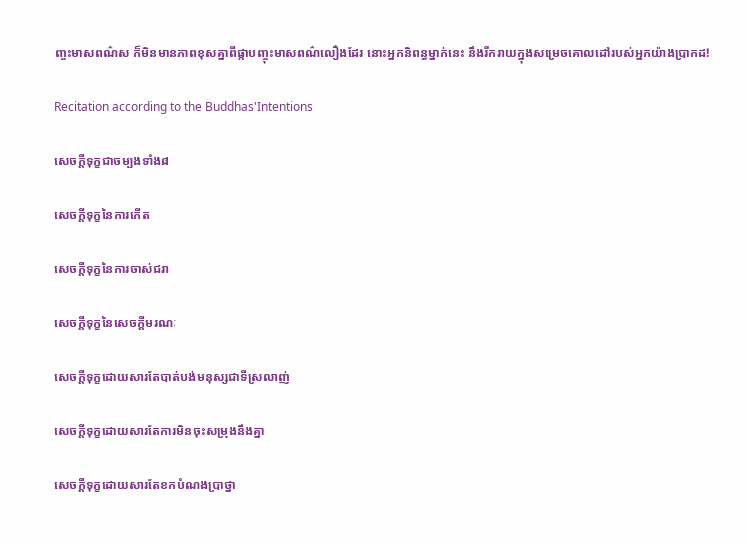ញ្ចះមាសពណ៌ស ក៏មិនមានភាពខុសគ្នាពីផ្កាបញ្ចុះមាសពណ៌លឿងដែរ នោះអ្នកនិពន្ធម្នាក់នេះ នឹងរីករាយក្នុងសម្រេចគោលដៅរបស់អ្នកយ៉ាងប្រាកដ!

Recitation according to the Buddhas'Intentions

សេចក្តីទុក្ខជាចម្បងទាំង៨

សេចក្តីទុក្ខនៃការកើត

សេចក្តីទុក្ខនៃការចាស់ជរា

សេចក្តីទុក្ខនៃសេចក្តីមរណៈ

សេចក្តីទុក្ខដោយសារតែបាត់បង់មនុស្សជាទីស្រលាញ់

សេចក្តីទុក្ខដោយសារតែការមិនចុះសម្រុងនឹងគ្នា

សេចក្តីទុក្ខដោយសារតែខកបំណងប្រាថ្នា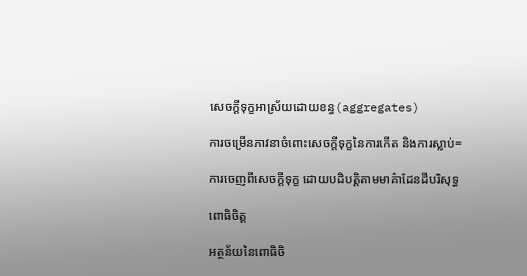សេចក្តីទុក្ខអាស្រ័យដោយខន្ធ(aggregates)

ការចម្រើនភាវនាចំពោះសេចក្តីទុក្ខនៃការកើត និងការស្លាប់=

ការចេញពីសេចក្តីទុក្ខ ដោយបដិបត្តិតាមមាគ៌ាដែនដីបរិសុទ្ធ

ពោធិចិត្ត

អត្ថន័យនៃពោធិចិ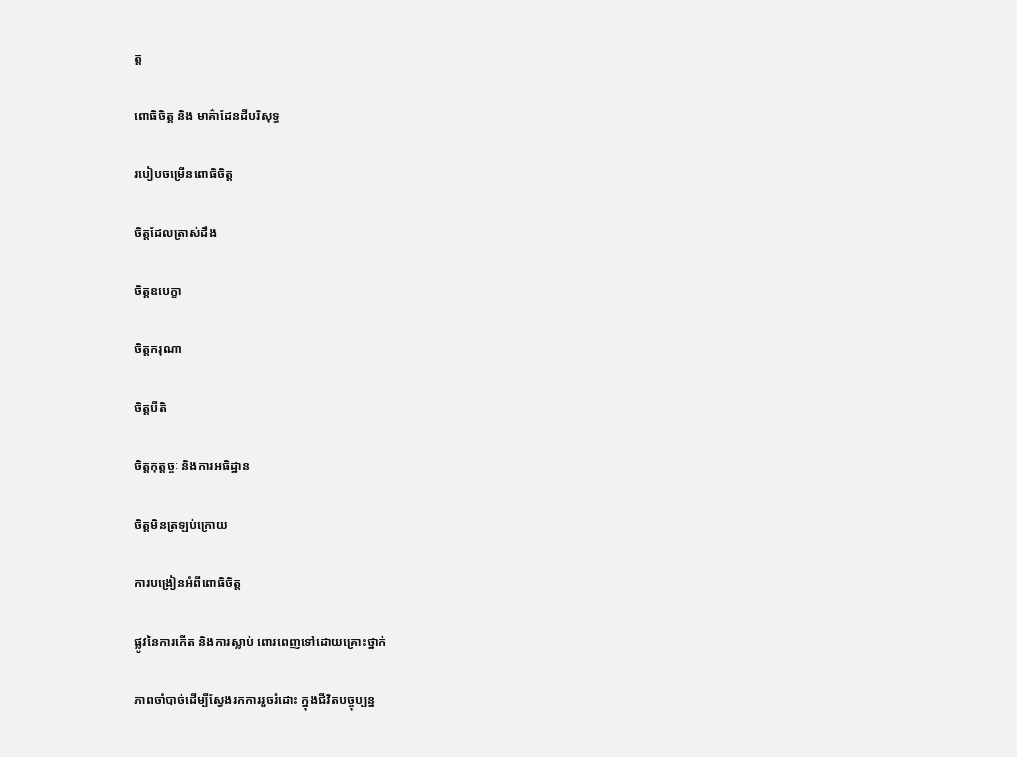ត្ត

ពោធិចិត្ត និង មាគ៌ាដែនដីបរិសុទ្ធ

របៀបចម្រើនពោធិចិត្ត

ចិត្តដែលត្រាស់ដឹង

ចិត្តឧបេក្ខា

ចិត្តករុណា

ចិត្តបីតិ

ចិត្តកុត្តច្ចៈ និងការអធិដ្ឋាន

ចិត្តមិនត្រឡប់ក្រោយ

ការបង្រៀនអំពីពោធិចិត្ត

ផ្លូវនៃការកើត និងការស្លាប់ ពោរពេញទៅដោយគ្រោះថ្នាក់

ភាពចាំបាច់ដើម្បីស្វែងរកការរួចរំដោះ ក្នុងជីវិតបច្ចុប្បន្ន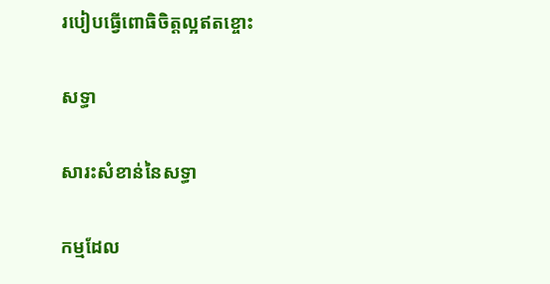របៀបធ្វើពោធិចិត្តល្អឥតខ្ចោះ

សទ្ធា

សារះសំខាន់នៃសទ្ធា

កម្មដែល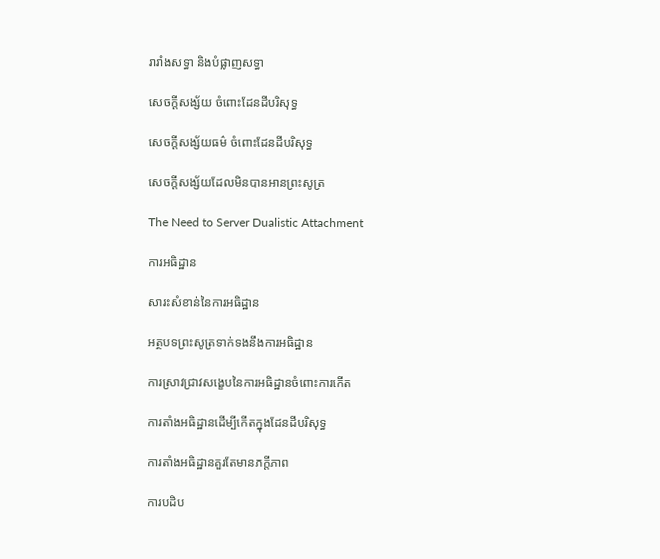រារាំងសទ្ធា និងបំផ្លាញសទ្ធា

សេចក្តីសង្ស័យ ចំពោះដែនដីបរិសុទ្ធ

សេចក្តីសង្ស័យធម៌ ចំពោះដែនដីបរិសុទ្ធ

សេចក្តីសង្ស័យដែលមិនបានអានព្រះសូត្រ

The Need to Server Dualistic Attachment

ការអធិដ្ឋាន

សារះសំខាន់នៃការអធិដ្ឋាន

អត្ថបទព្រះសូត្រទាក់ទងនឹងការអធិដ្ឋាន

ការស្រាវជ្រាវសង្ខេបនៃការអធិដ្ឋានចំពោះការកើត

ការតាំងអធិដ្ឋានដើម្បីកើតក្នុងដែនដីបរិសុទ្ធ

ការតាំងអធិដ្ឋានគួរតែមានភក្តីភាព

ការបដិប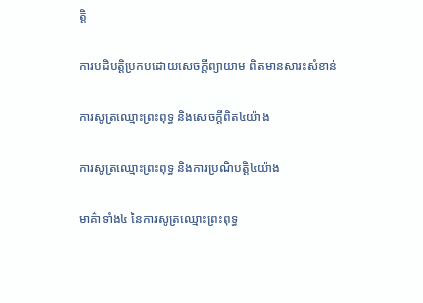ត្តិ

ការបដិបត្តិប្រកបដោយសេចក្តីព្យាយាម ពិតមានសារះសំខាន់

ការសូត្រឈ្មោះព្រះពុទ្ធ និងសេចក្តីពិត៤យ៉ាង

ការសូត្រឈ្មោះព្រះពុទ្ធ និងការប្រណិបត្តិ៤យ៉ាង

មាគ៌ាទាំង៤ នៃការសូត្រឈ្មោះព្រះពុទ្ធ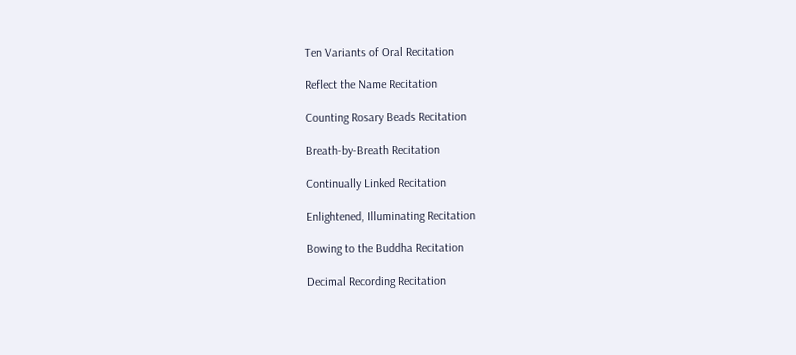Ten Variants of Oral Recitation

Reflect the Name Recitation

Counting Rosary Beads Recitation

Breath-by-Breath Recitation

Continually Linked Recitation

Enlightened, Illuminating Recitation

Bowing to the Buddha Recitation

Decimal Recording Recitation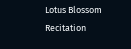Lotus Blossom Recitation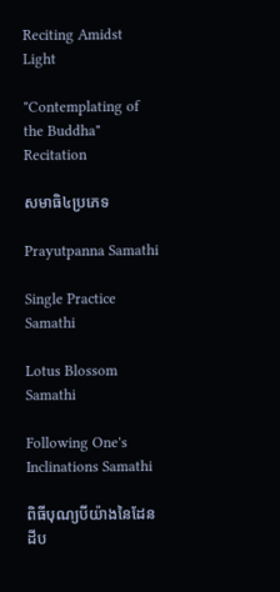Reciting Amidst Light

"Contemplating of the Buddha" Recitation

សមាធិ៤ប្រភេទ

Prayutpanna Samathi

Single Practice Samathi

Lotus Blossom Samathi

Following One's Inclinations Samathi

ពិធីបុណ្យបីយ៉ាងនៃដែនដីប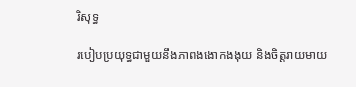រិសុទ្ធ

របៀបប្រយុទ្ធជាមួយនឹងភាពងងោកងងុយ និងចិត្តរាយមាយ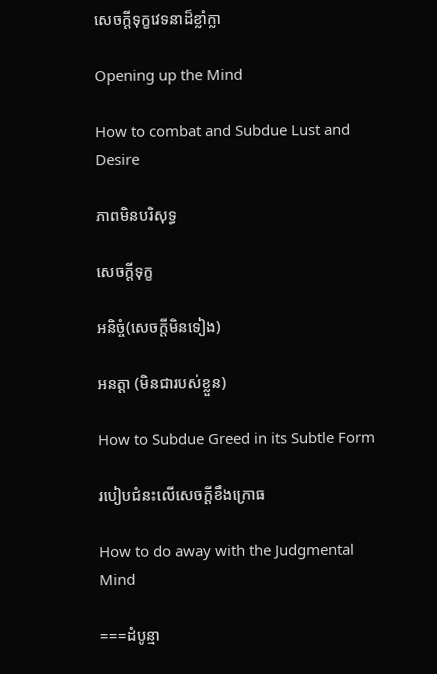សេចក្តីទុក្ខវេទនាដ៏ខ្លាំក្លា

Opening up the Mind

How to combat and Subdue Lust and Desire

ភាពមិនបរិសុទ្ធ

សេចក្តីទុក្ខ

អនិច្ចំ(សេចក្តីមិនទៀង)

អនត្តា (មិនជារបស់ខ្លួន)

How to Subdue Greed in its Subtle Form

របៀបជំនះលើសេចក្តីខឹងក្រោធ

How to do away with the Judgmental Mind

===ដំបូន្មា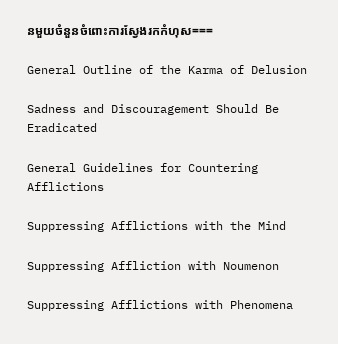នមួយចំនួនចំពោះការស្វែងរកកំហុស===

General Outline of the Karma of Delusion

Sadness and Discouragement Should Be Eradicated

General Guidelines for Countering Afflictions

Suppressing Afflictions with the Mind

Suppressing Affliction with Noumenon

Suppressing Afflictions with Phenomena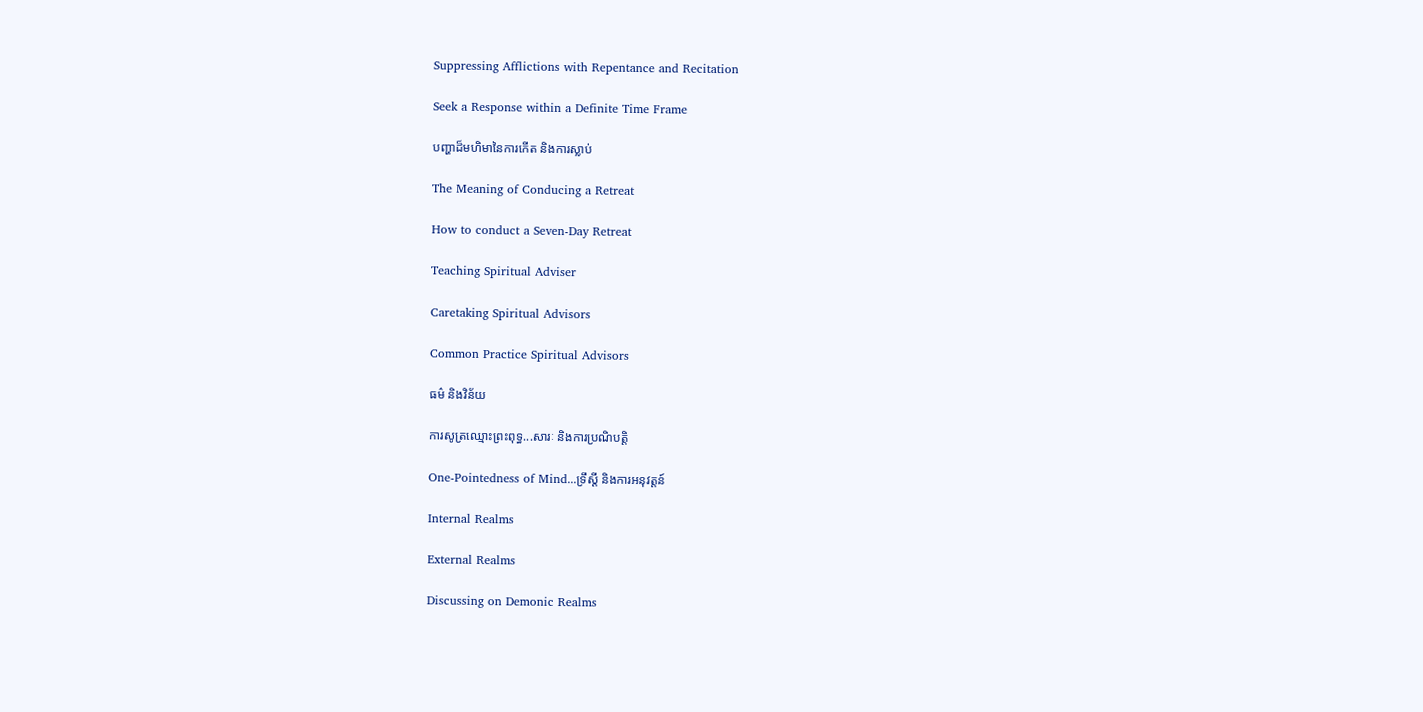Suppressing Afflictions with Repentance and Recitation

Seek a Response within a Definite Time Frame

បញ្ហាដ៏មហិមានៃការកើត និងការស្លាប់

The Meaning of Conducing a Retreat

How to conduct a Seven-Day Retreat

Teaching Spiritual Adviser

Caretaking Spiritual Advisors

Common Practice Spiritual Advisors

ធម៌ និងវិន័យ

ការសូត្រឈ្មោះព្រះពុទ្ធ...សារៈ និងការប្រណិបត្តិ

One-Pointedness of Mind...ទ្រឹស្តី និងការអនុវត្តន៍

Internal Realms

External Realms

Discussing on Demonic Realms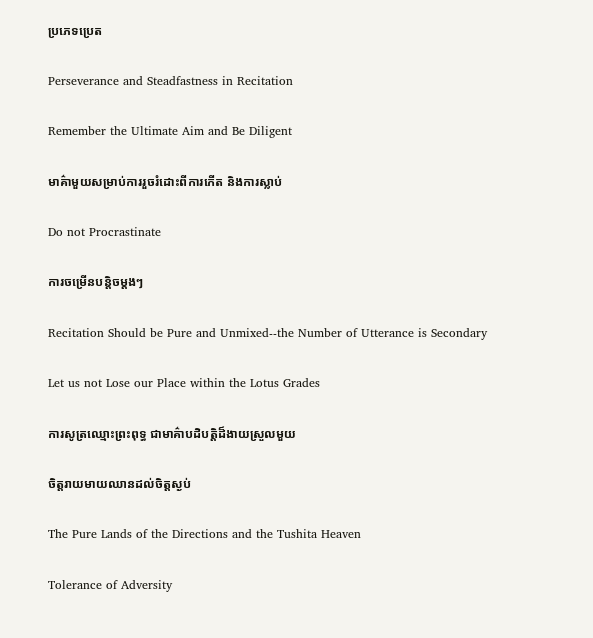ប្រភេទប្រេត

Perseverance and Steadfastness in Recitation

Remember the Ultimate Aim and Be Diligent

មាគ៌ាមួយសម្រាប់ការរួចរំដោះពីការកើត និងការស្លាប់

Do not Procrastinate

ការចម្រើនបន្តិចម្តងៗ

Recitation Should be Pure and Unmixed--the Number of Utterance is Secondary

Let us not Lose our Place within the Lotus Grades

ការសូត្រឈ្មោះព្រះពុទ្ធ ជាមាគ៌ាបដិបត្តិដ៏ងាយស្រួលមួយ

ចិត្តរាយមាយឈានដល់ចិត្តស្ងប់

The Pure Lands of the Directions and the Tushita Heaven

Tolerance of Adversity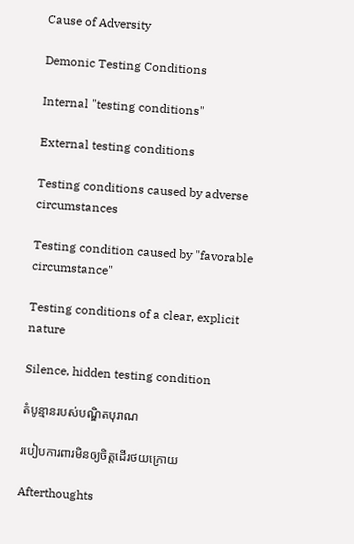Cause of Adversity

Demonic Testing Conditions

Internal "testing conditions"

External testing conditions

Testing conditions caused by adverse circumstances

Testing condition caused by "favorable circumstance"

Testing conditions of a clear, explicit nature

Silence, hidden testing condition

តំបូន្មានរបស់បណ្ឌិតបុរាណ

របៀបការពារមិនឲ្យចិត្តដើរថយក្រោយ

Afterthoughts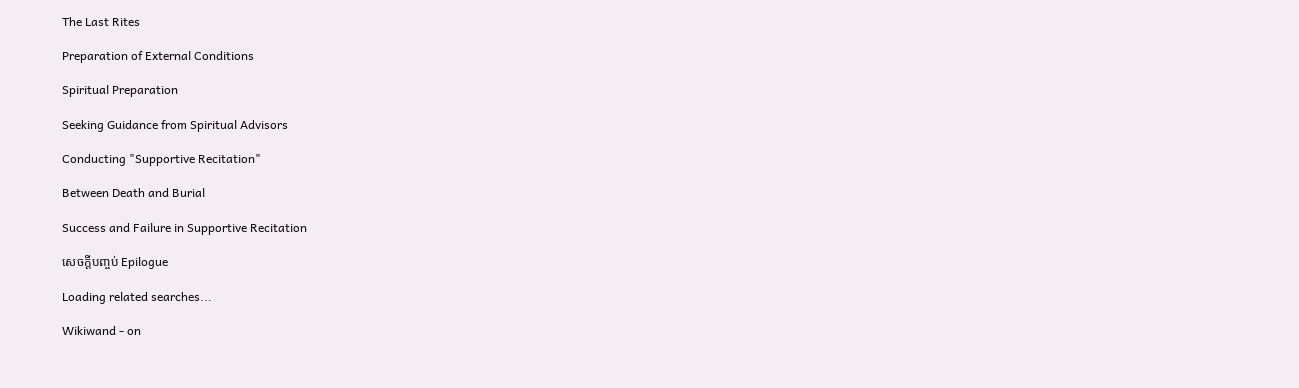The Last Rites

Preparation of External Conditions

Spiritual Preparation

Seeking Guidance from Spiritual Advisors

Conducting "Supportive Recitation"

Between Death and Burial

Success and Failure in Supportive Recitation

សេចក្តីបញ្ចប់ Epilogue

Loading related searches...

Wikiwand - on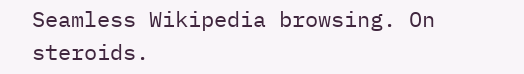Seamless Wikipedia browsing. On steroids.